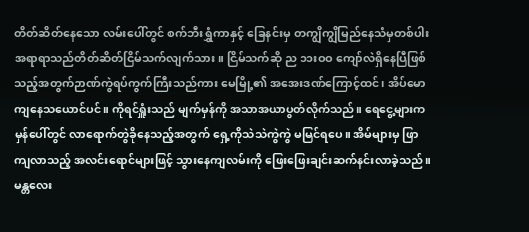တိတ်ဆိတ်နေသော လမ်းပေါ်တွင် စက်ဘီးရွှံကာနှင့် ခြေနင်းမှ တကျွိကျွိမြည်နေသံမှတစ်ပါး အရာရာသည်တိတ်ဆိတ်ငြိမ်သက်လျက်သား။ ငြိမ်သက်ဆို ည ၁၁းဝဝ ကျော်လဲရှိနေပြီဖြစ်သည့်အတွက်ဉာဏ်ကွဲရပ်ကွက်ကြီးသည်ကား မေမြို့၏ အအေးဒဏ်ကြောင့်ထင်၊ အိပ်မောကျနေသယောင်ပင်။ ကိုရင်ရှူံးသည် မျက်မှန်ကို အသာအယာပွတ်လိုက်သည်။ ရေငွေ့များက မှန်ပေါ်တွင် လာရောက်တွဲခိုနေသည့်အတွက် ရှေ့ကိုသဲသဲကွဲကွဲ မမြင်ရပေ။ အိမ်များမှ ဖြာကျလာသည့် အလင်းရောင်များဖြင့် သွားနေကျလမ်းကို ဖြေးဖြေးချင်းဆက်နင်းလာခဲ့သည်။ မန္တလေး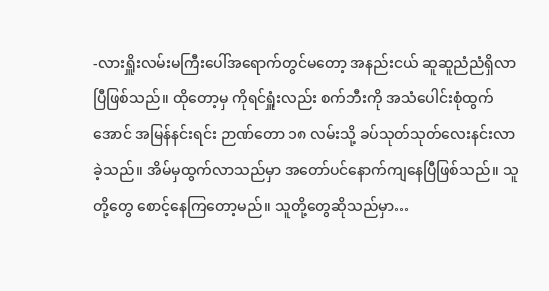-လားရှိူးလမ်းမကြီးပေါ်အရောက်တွင်မတော့ အနည်းငယ် ဆူဆူညံညံရှိလာပြီဖြစ်သည်။ ထိုတော့မှ ကိုရင်ရှူံးလည်း စက်ဘီးကို အသံပေါင်းစုံထွက်အောင် အမြန်နင်းရင်း ဉာဏ်တော ၁၈ လမ်းသို့ ခပ်သုတ်သုတ်လေးနင်းလာခဲ့သည်။ အိမ်မှထွက်လာသည်မှာ အတော်ပင်နောက်ကျနေပြီဖြစ်သည်။ သူတို့တွေ စောင့်နေကြတော့မည်။ သူတို့တွေဆိုသည်မှာ…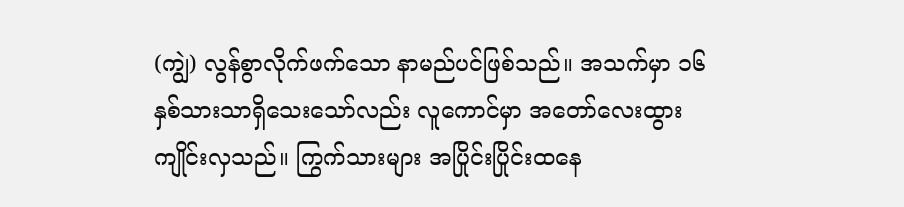(ကျွဲ) လွန်စွာလိုက်ဖက်သော နာမည်ပင်ဖြစ်သည်။ အသက်မှာ ၁၆ နှစ်သားသာရှိသေးသော်လည်း လူကောင်မှာ အတော်လေးထွားကျိုင်းလှသည်။ ကြွက်သားများ အပြိုင်းပြိုင်းထနေ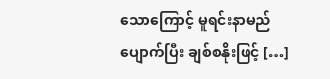သောကြောင့် မူရင်းနာမည်ပျောက်ပြီး ချစ်စနိုးဖြင့် […]